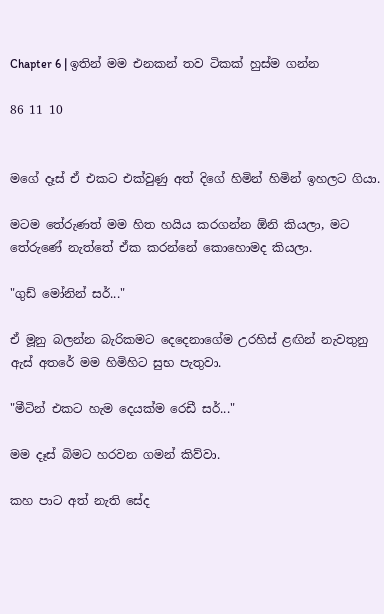Chapter 6 | ඉතින් මම එනකන් තව ටිකක් හුස්ම ගන්න

86 11 10


මගේ දෑස් ඒ එකට එක්වුණු අත් දිගේ හිමින් හිමින් ඉහලට ගියා.

මටම තේරුණත් මම හිත හයිය කරගන්න ඕනි කියලා, මට තේරුණේ නැත්තේ ඒක කරන්නේ කොහොමද කියලා.

"ගුඩ් මෝනින් සර්..."

ඒ මූනු බලන්න බැරිකමට දෙදෙනාගේම උරහිස් ළඟින් නැවතුනු ඇස් අතරේ මම හිමිහිට සුභ පැතුවා.

"මීටින් එකට හැම දෙයක්ම රෙඩී සර්..."

මම දෑස් බිමට හරවන ගමන් කිව්වා.

කහ පාට අත් නැති සේද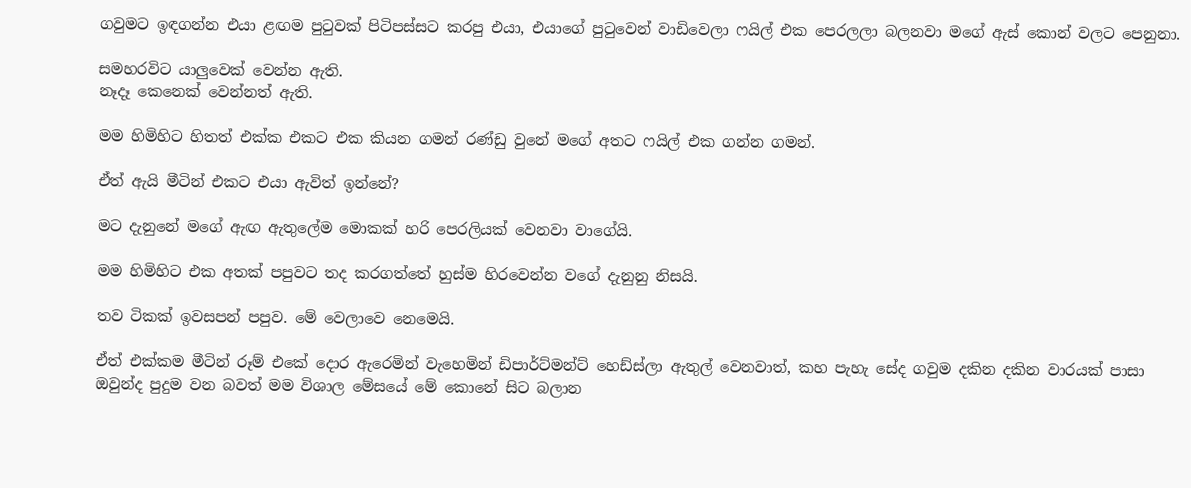ගවුමට ඉඳගන්න එයා ළඟම පුටුවක් පිටිපස්සට කරපු එයා, එයාගේ පුටුවෙන් වාඩිවෙලා ෆයිල් එක පෙරලලා බලනවා මගේ ඇස් කොන් වලට පෙනුනා.

සමහරවිට යාලුවෙක් වෙන්න ඇති.
නෑදෑ කෙනෙක් වෙන්නත් ඇති.

මම හිමිහිට හිතත් එක්ක එකට එක කියන ගමන් රණ්ඩු වුනේ මගේ අතට ෆයිල් එක ගන්න ගමන්.

ඒත් ඇයි මීටින් එකට එයා ඇවිත් ඉන්නේ?

මට දැනුනේ මගේ ඇඟ ඇතුලේම මොකක් හරි පෙරලියක් වෙනවා වාගේයි.

මම හිමිහිට එක අතක් පපුවට තද කරගත්තේ හුස්ම හිරවෙන්න වගේ දැනුනු නිසයි.

තව ටිකක් ඉවසපන් පපුව. මේ වෙලාවෙ නෙමෙයි.

ඒත් එක්කම මීටින් රූම් එකේ දොර ඇරෙමින් වැහෙමින් ඩිපාර්ට්මන්ට් හෙඩ්ස්ලා ඇතුල් වෙනවාත්, කහ පැහැ සේද ගවුම දකින දකින වාරයක් පාසා ඔවුන්ද පුදුම වන බවත් මම විශාල මේසයේ මේ කොනේ සිට බලාන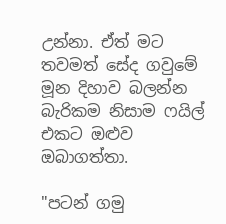උන්නා. ඒත් මට තවමත් සේද ගවුමේ මූන දිහාව බලන්න බැරිකම නිසාම ෆයිල් එකට ඔළුව ඔබාගත්තා.

"පටන් ගමු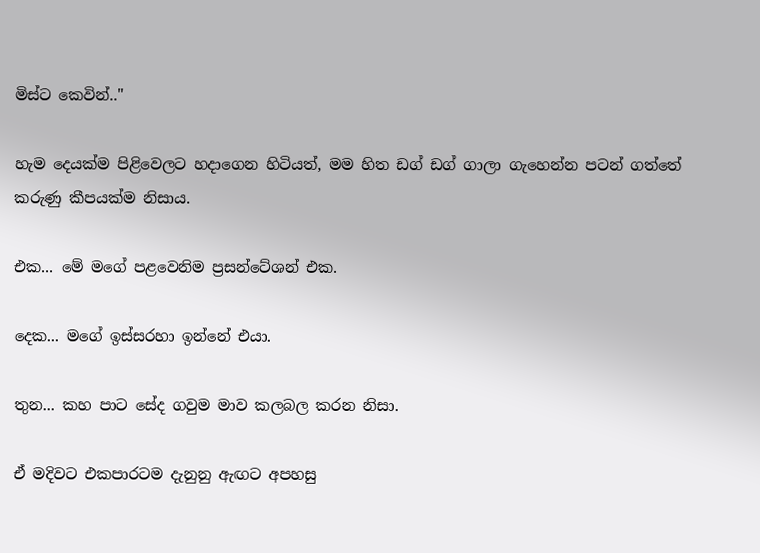මිස්ට කෙවින්.."

හැම දෙයක්ම පිළිවෙලට හදාගෙන හිටියත්, මම හිත ඩග් ඩග් ගාලා ගැහෙන්න පටන් ගත්තේ කරුණු කීපයක්ම නිසාය.

එක... මේ මගේ පළවෙනිම ප්‍රසන්ටේශන් එක.

දෙක... මගේ ඉස්සරහා ඉන්නේ එයා.

තුන... කහ පාට සේද ගවුම මාව කලබල කරන නිසා.

ඒ මදිවට එකපාරටම දැනුනු ඇඟට අපහසු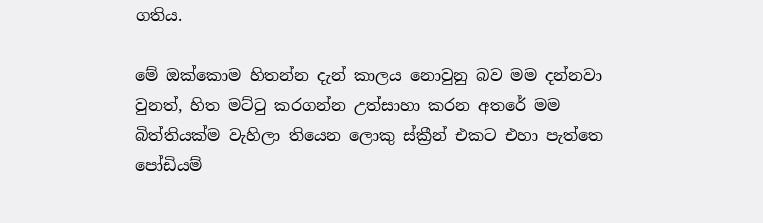ගතිය.

මේ ඔක්කොම හිතන්න දැන් කාලය නොවුනු බව මම දන්නවා වුනත්, හිත මට්ටු කරගන්න උත්සාහා කරන අතරේ මම බිත්තියක්ම වැහිලා තියෙන ලොකු ස්ක්‍රීන් එකට එහා පැත්තෙ පෝඩියම්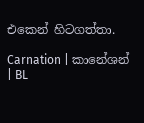එකෙන් හිටගත්තා.

Carnation | කානේශන් | BL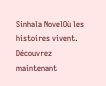Sinhala NovelOù les histoires vivent. Découvrez maintenant